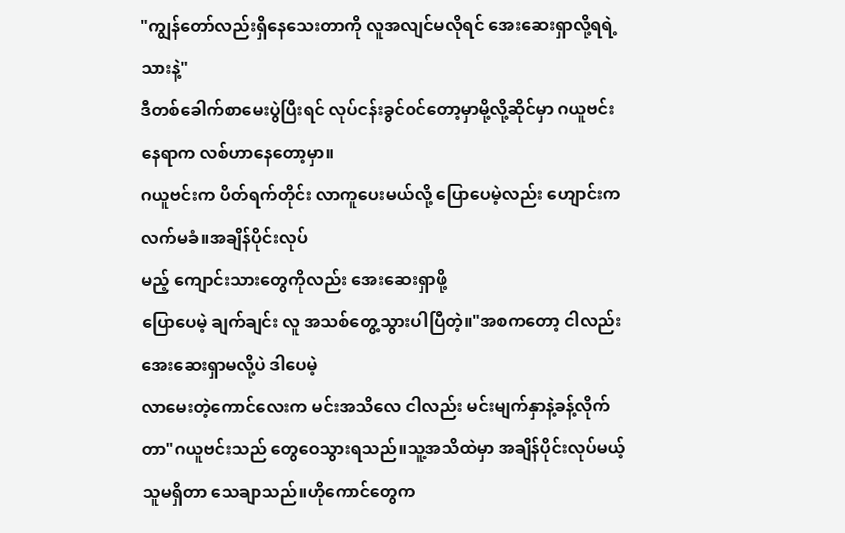"ကျွန်တော်လည်းရှိနေသေးတာကို လူအလျင်မလိုရင် အေးဆေးရှာလို့ရရဲ့သားနဲ့"
ဒီတစ်ခေါက်စာမေးပွဲပြီးရင် လုပ်ငန်းခွင်၀င်တော့မှာမို့လို့ဆိုင်မှာ ဂယူဗင်းနေရာက လစ်ဟာနေတော့မှာ။
ဂယူဗင်းက ပိတ်ရက်တိုင်း လာကူပေးမယ်လို့ ပြောပေမဲ့လည်း ဟျောင်းက လက်မခံ။အချိန်ပိုင်းလုပ်
မည့် ကျောင်းသားတွေကိုလည်း အေးဆေးရှာဖို့
ပြောပေမဲ့ ချက်ချင်း လူ အသစ်တွေ့သွားပါပြီတဲ့။"အစကတော့ ငါလည်း အေးဆေးရှာမလို့ပဲ ဒါပေမဲ့
လာမေးတဲ့ကောင်လေးက မင်းအသိလေ ငါလည်း မင်းမျက်နှာနဲ့ခန့်လိုက်တာ"ဂယူဗင်းသည် တွေဝေသွားရသည်။သူ့အသိထဲမှာ အချိန်ပိုင်းလုပ်မယ့်သူမရှိတာ သေချာသည်။ဟိုကောင်တွေက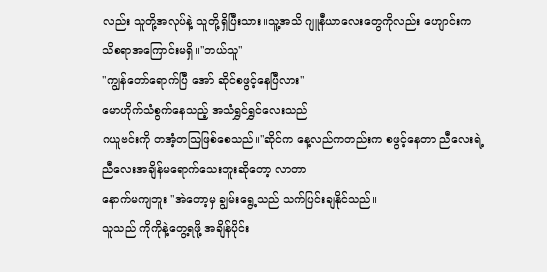လည်း သူတို့အလုပ်နဲ့ သူတို့ရှိပြီးသား။သူ့အသိ ဂျူနီယာလေးတွေကိုလည်း ဟျောင်းက
သိစရာအကြောင်းမရှိ။"ဘယ်သူ"
"ကျွန်တော်ရောက်ပြီ အော် ဆိုင်စဖွင့်နေပြီလား"
မောဟိုက်သံစွက်နေသည့် အသံရွှင်ရွှင်လေးသည်
ဂယူဗင်းကို တအံ့တသြဖြစ်စေသည်။"ဆိုင်က နေ့လည်ကတည်းက စဖွင့်နေတာ ညီလေးရဲ့
ညီလေးအချိန်မရောက်သေးဘူးဆိုတော့ လာတာ
နောက်မကျဘူး "အဲတော့မှ ချွမ်းရွေ့သည် သက်ပြင်းချနိုင်သည်။
သူသည် ကိုကိုနဲ့တွေ့ရဖို့ အချိန်ပိုင်း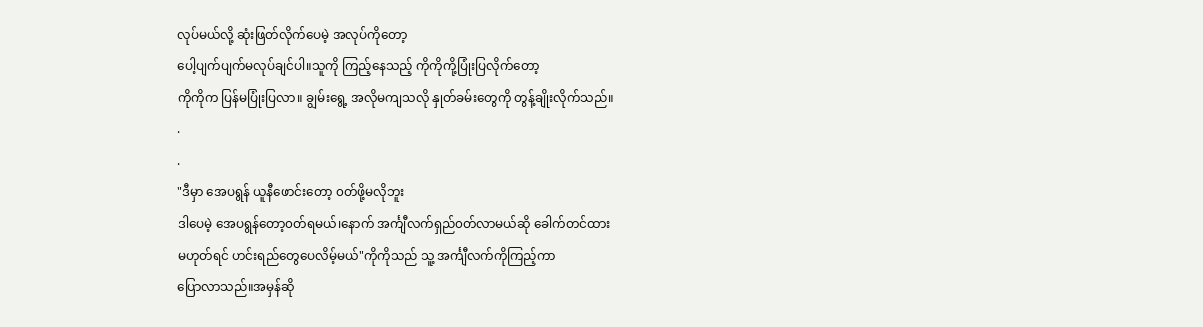လုပ်မယ်လို့ ဆုံးဖြတ်လိုက်ပေမဲ့ အလုပ်ကိုတော့
ပေါ့ပျက်ပျက်မလုပ်ချင်ပါ။သူကို ကြည့်နေသည့် ကိုကိုကို့ပြုံးပြလိုက်တော့
ကိုကိုက ပြန်မပြုံးပြလာ။ ချွမ်းရွေ့ အလိုမကျသလို နှုတ်ခမ်းတွေကို တွန့်ချိုးလိုက်သည်။
.
.
"ဒီမှာ အေပရွန် ယူနီဖောင်းတော့ ၀တ်ဖို့မလိုဘူး
ဒါပေမဲ့ အေပရွန်တော့၀တ်ရမယ်၊နောက် အင်္ကျီလက်ရှည်၀တ်လာမယ်ဆို ခေါက်တင်ထား
မဟုတ်ရင် ဟင်းရည်တွေပေလိမ့်မယ်"ကိုကိုသည် သူ့ အင်္ကျီလက်ကိုကြည့်ကာ
ပြောလာသည်။အမှန်ဆို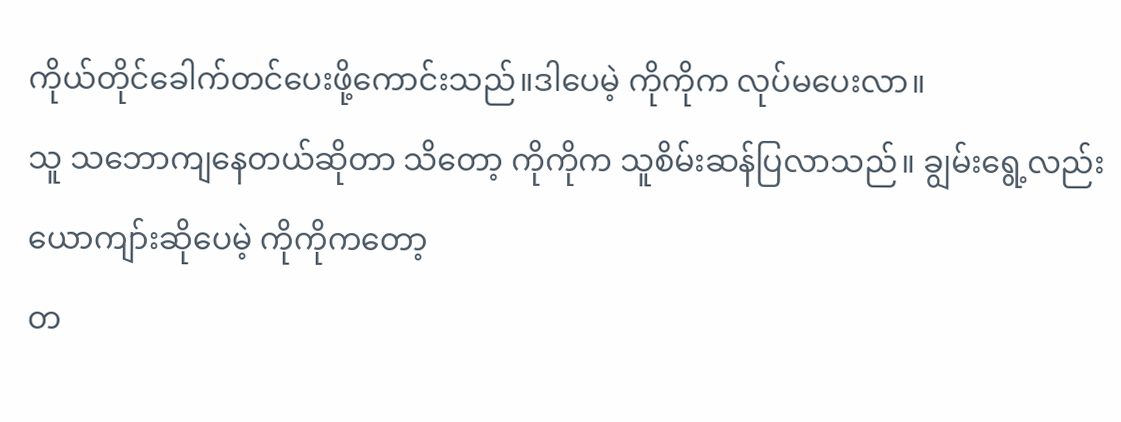ကိုယ်တိုင်ခေါက်တင်ပေးဖို့ကောင်းသည်။ဒါပေမဲ့ ကိုကိုက လုပ်မပေးလာ။
သူ သဘောကျနေတယ်ဆိုတာ သိတော့ ကိုကိုက သူစိမ်းဆန်ပြလာသည်။ ချွမ်းရွေ့လည်း
ယောကျာ်းဆိုပေမဲ့ ကိုကိုကတော့
တ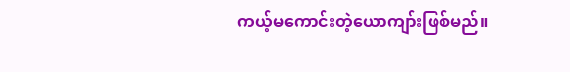ကယ့်မကောင်းတဲ့ယောကျာ်းဖြစ်မည်။